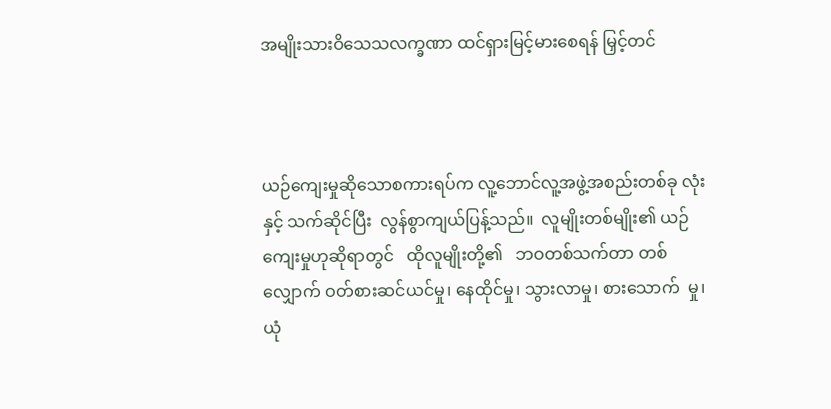အမျိုးသားဝိသေသလက္ခဏာ ထင်ရှားမြင့်မားစေရန် မြှင့်တင်



ယဉ်ကျေးမှုဆိုသောစကားရပ်က လူ့ဘောင်လူ့အဖွဲ့အစည်းတစ်ခု လုံးနှင့် သက်ဆိုင်ပြီး  လွန်စွာကျယ်ပြန့်သည်။  လူမျိုးတစ်မျိုး၏ ယဉ်ကျေးမှုဟုဆိုရာတွင်   ထိုလူမျိုးတို့၏   ဘဝတစ်သက်တာ တစ်လျှောက် ဝတ်စားဆင်ယင်မှု၊ နေထိုင်မှု၊ သွားလာမှု၊ စားသောက်  မှု၊  ယုံ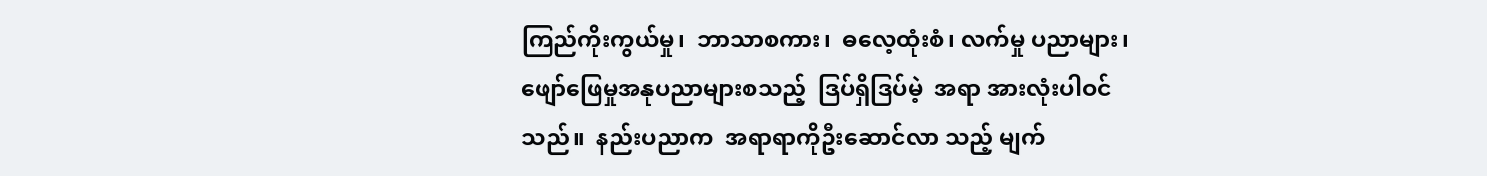ကြည်ကိုးကွယ်မှု၊  ဘာသာစကား၊  ဓလေ့ထုံးစံ၊ လက်မှု ပညာများ၊ ဖျော်ဖြေမှုအနုပညာများစသည့်  ဒြပ်ရှိဒြပ်မဲ့  အရာ အားလုံးပါဝင်သည်။  နည်းပညာက  အရာရာကိုဦးဆောင်လာ သည့် မျက်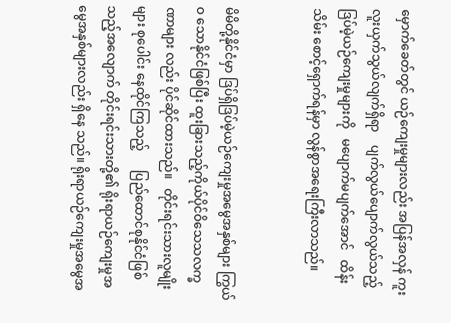မှောက်ခေတ်တွင် ယဉ်ကျေးမှုများလည်း အပြန်အလှန် ကူးလူးယှက်သွယ်လျက်ရှိရာ    ပျက်လွယ်ပျောက်လွယ်သည့် ဒြပ်မဲ့ယဉ်ကျေးမှုများကို   မပျောက်မပျက်အောင်   ထိန်းသိမ်း စောင့်ရှောက်ရန်မှာ လွန်စွာအရေးကြီးလာသည်။


မိမိတို့နိုင်ငံမှာ ဒြပ်ရှိဒြပ်မဲ့ယဉ်ကျေးမှုအမွေအနှစ်များ ကြွယ်ဝ သောနိုင်ငံဖြစ်ပြီး ထူးခြားသည့်ကိုယ်ပိုင်ဝိသေသလက္ခဏာများ လည်း ပိုင်ဆိုင်ထားသည်။   တိုင်းရင်းသားလူမျိုးများ စုပေါင်း နေထိုင်ကြသည့်      ပြည်ထောင်စုနိုင်ငံဖြစ်သည့်အလျောက် တိုင်းရင်းသားတို့၏ ရိုးရာယဉ်ကျေးမှုအမွေအနှစ်များလည်း ရှိနေ သည်။ ရိုးရာယဉ်ကျေးမှုအမွေအ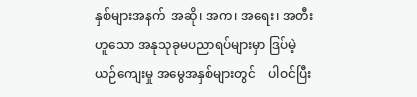နှစ်များအနက်  အဆို၊ အက၊ အရေး၊ အတီးဟူသော အနုသုခုမပညာရပ်များမှာ ဒြပ်မဲ့ယဉ်‌ကျေးမှု အမွေအနှစ်များတွင်    ပါဝင်ပြီး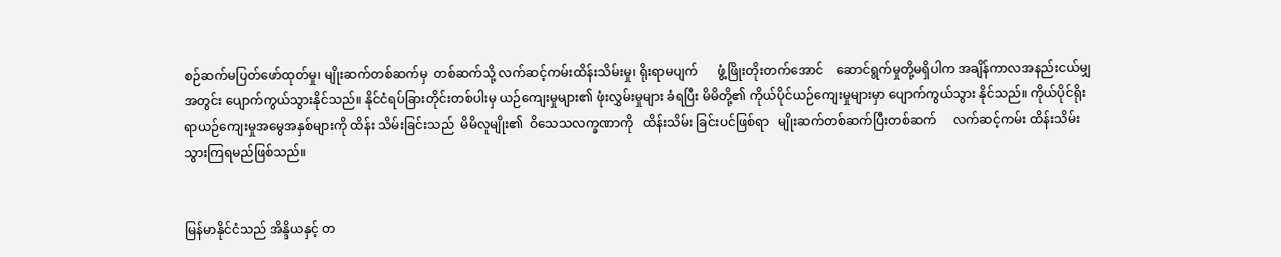စဉ်ဆက်မပြတ်ဖော်ထုတ်မှု၊ မျိုးဆက်တစ်ဆက်မှ  တစ်ဆက်သို့ လက်ဆင့်ကမ်းထိန်းသိမ်းမှု၊ ရိုးရာမပျက်      ဖွံ့ဖြိုးတိုးတက်အောင်    ဆောင်ရွက်မှုတို့မရှိပါက အချိန်ကာလအနည်းငယ်မျှအတွင်း ပျောက်ကွယ်သွားနိုင်သည်။ နိုင်ငံရပ်ခြားတိုင်းတစ်ပါးမှ ယဉ်ကျေးမှုများ၏ ဖုံးလွှမ်းမှုများ ခံရပြီး မိမိတို့၏ ကိုယ်ပိုင်ယဉ်ကျေးမှုများမှာ ပျောက်ကွယ်သွား နိုင်သည်။ ကိုယ်ပိုင်ရိုးရာယဉ်ကျေးမှုအမွေအနှစ်များကို ထိန်း သိမ်းခြင်းသည်  မိမိလူမျိုး၏  ဝိသေသလက္ခဏာကို   ထိန်းသိမ်း ခြင်းပင်ဖြစ်ရာ   မျိုးဆက်တစ်ဆက်ပြီးတစ်ဆက်     လက်ဆင့်ကမ်း ထိန်းသိမ်းသွားကြရမည်ဖြစ်သည်။


မြန်မာနိုင်ငံသည် အိန္ဒိယနှင့် တ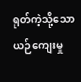ရုတ်ကဲ့သို့သော ယဉ်ကျေးမှု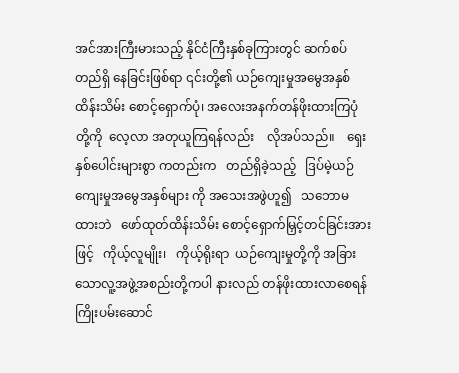အင်အားကြီးမားသည့် နိုင်ငံကြီးနှစ်ခုကြားတွင် ဆက်စပ်တည်ရှိ နေခြင်းဖြစ်ရာ ၎င်းတို့၏ ယဉ်ကျေးမှုအမွေအနှစ် ထိန်းသိမ်း စောင့်ရှောက်ပုံ၊ အလေးအနက်တန်ဖိုးထားကြပုံတို့ကို  လေ့လာ အတုယူကြရန်လည်း    လိုအပ်သည်။    ရှေးနှစ်ပေါင်းများစွာ ကတည်းက   တည်ရှိခဲ့သည့်   ဒြပ်မဲ့ယဉ်ကျေးမှုအမွေအနှစ်များ ကို အသေးအဖွဲဟူ၍   သဘောမထားဘဲ   ဖော်ထုတ်ထိန်းသိမ်း စောင့်ရှောက်မြှင့်တင်ခြင်းအားဖြင့်   ကိုယ့်လူမျိုး၊   ကိုယ့်ရိုးရာ  ယဉ်ကျေးမှုတို့ကို အခြားသောလူ့အဖွဲ့အစည်းတို့ကပါ နားလည် တန်ဖိုးထားလာစေရန် ကြိုးပမ်းဆောင်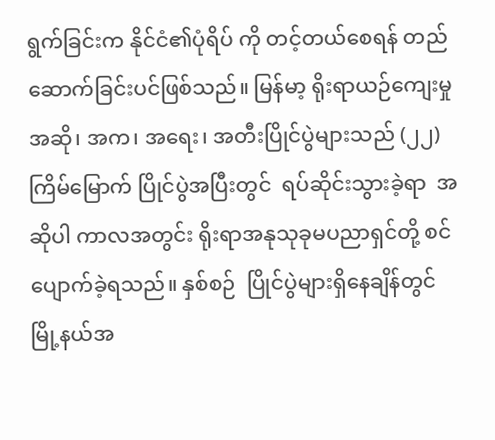ရွက်ခြင်းက နိုင်ငံ၏ပုံရိပ် ကို တင့်တယ်စေရန် တည်ဆောက်ခြင်းပင်ဖြစ်သည်။ မြန်မာ့ ရိုးရာယဉ်ကျေးမှု အဆို၊ အက၊ အရေး၊ အတီးပြိုင်ပွဲများသည် (၂၂) ကြိမ်မြောက် ပြိုင်ပွဲအပြီးတွင်  ရပ်ဆိုင်းသွားခဲ့ရာ  အဆိုပါ ကာလအတွင်း ရိုးရာအနုသုခုမပညာရှင်တို့ စင်ပျောက်ခဲ့ရသည်။ နှစ်စဉ်  ပြိုင်ပွဲများရှိနေချိန်တွင်  မြို့နယ်အ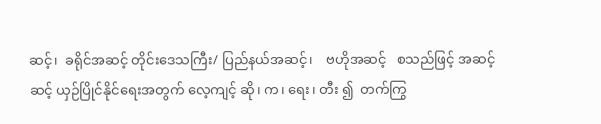ဆင့်၊  ခရိုင်အဆင့် တိုင်းဒေသကြီး/ ပြည်နယ်အဆင့်၊    ဗဟိုအဆင့်   စသည်ဖြင့် အဆင့်ဆင့် ယှဉ်ပြိုင်နိုင်ရေးအတွက် လေ့ကျင့် ဆို၊ က၊ ရေး၊ တီး ၍  တက်ကြွ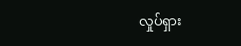လှုပ်ရှား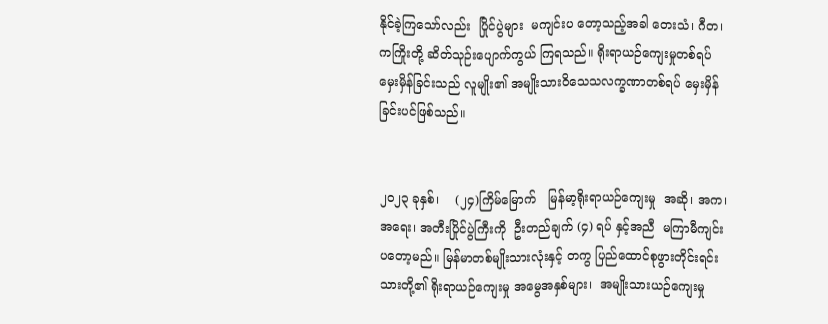နိုင်ခဲ့ကြသော်လည်း  ပြိုင်ပွဲများ  မကျင်းပ တော့သည့်အခါ တေးသံ၊ ဂီတ၊ ကကြိုးတို့ ဆိတ်သုဉ်းပျောက်ကွယ် ကြရသည်။ ရိုးရာယဉ်ကျေးမှုတစ်ရပ်မှေးမှိန်ခြင်းသည် လူမျိုး၏ အမျိုးသားဝိသေသလက္ခဏာတစ်ရပ် မှေးမှိန်ခြင်းပင်ဖြစ်သည်။


၂၀၂၃ ခုနှစ်၊    (၂၄)ကြိမ်မြောက်   မြန်မာ့ရိုးရာယဉ်ကျေးမှု  အဆို၊ အက၊ အရေး၊ အတီးပြိုင်ပွဲကြီးကို  ဦးတည်ချက် (၄) ရပ် နှင့်အညီ  မကြာမီကျင်းပတော့မည်။ မြန်မာတစ်မျိုးသားလုံးနှင့် တကွ ပြည်ထောင်စုဖွားတိုင်းရင်းသားတို့၏ ရိုးရာယဉ်ကျေးမှု အမွေအနှစ်များ၊  အမျိုးသားယဉ်ကျေးမှု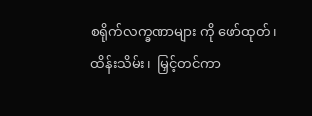စရိုက်လက္ခဏာများ ကို ဖော်ထုတ်၊ ထိန်းသိမ်း၊  မြှင့်တင်ကာ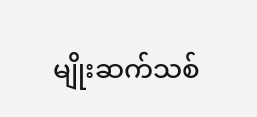မျိုးဆက်သစ်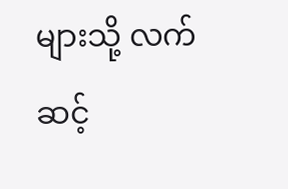များသို့ လက်ဆင့်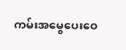ကမ်းအမွေပေးဝေ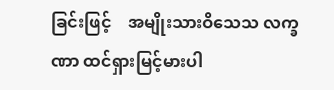ခြင်းဖြင့်    အမျိုးသားဝိသေသ လက္ခဏာ ထင်ရှားမြင့်မားပါ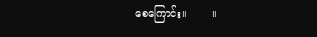စေကြောင်း။        ။